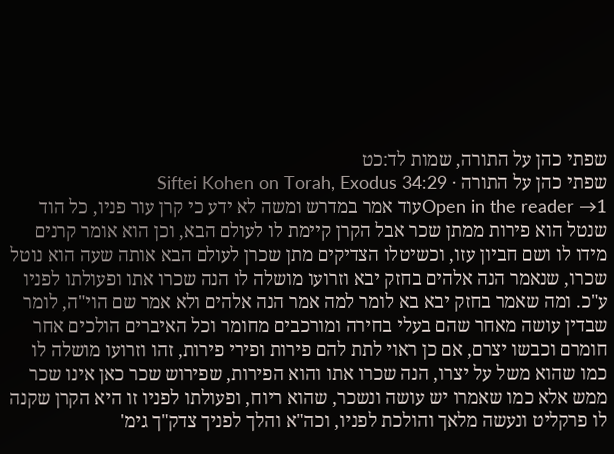שפתי כהן על התורה, שמות לד:כט
שפתי כהן על התורה · Siftei Kohen on Torah, Exodus 34:29
Open in the reader →1עוד אמר במדרש ומשה לא ידע כי קרן עור פניו, כל הוד שנטל הוא פירות ממתן שכר אבל הקרן קיימת לו לעולם הבא, וכן הוא אומר קרנים מידו לו ושם חביון עזו, וכשיטלו הצדיקים מתן שכרן לעולם הבא אותה שעה הוא נוטל שכרו, שנאמר הנה אלהים בחזק יבא וזרועו מושלה לו הנה שכרו אתו ופעולתו לפניו ע"כ. ומה שאמר בחזק יבא בא לומר למה אמר הנה אלהים ולא אמר שם הוי"ה, לומר שבדין עושה מאחר שהם בעלי בחירה ומורכבים מחומר וכל האיברים הולכים אחר חומרם וכבשו יצרם, אם כן ראוי לתת להם פירות ופירי פירות, זהו וזרועו מושלה לו כמו שהוא משל על יצרו, הנה שכרו אתו והוא הפירות, שפירוש שכר כאן אינו שכר ממש אלא כמו שאמרו יש עושה ונשכר, שהוא ריוח, ופעולתו לפניו זו היא הקרן שקנה לו פרקליט ונעשה מלאך והולכת לפניו, וכה"א והלך לפניך צדק"ך גימ'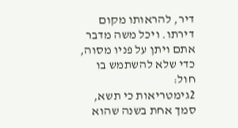דיר, להראותו מקום דירתו. ויכל משה מדבר אתם ויתן על פניו מסוה, כדי שלא להשתמש בו חול:
2גימטריאות כי תשא, סמך אחת בשנה שהוא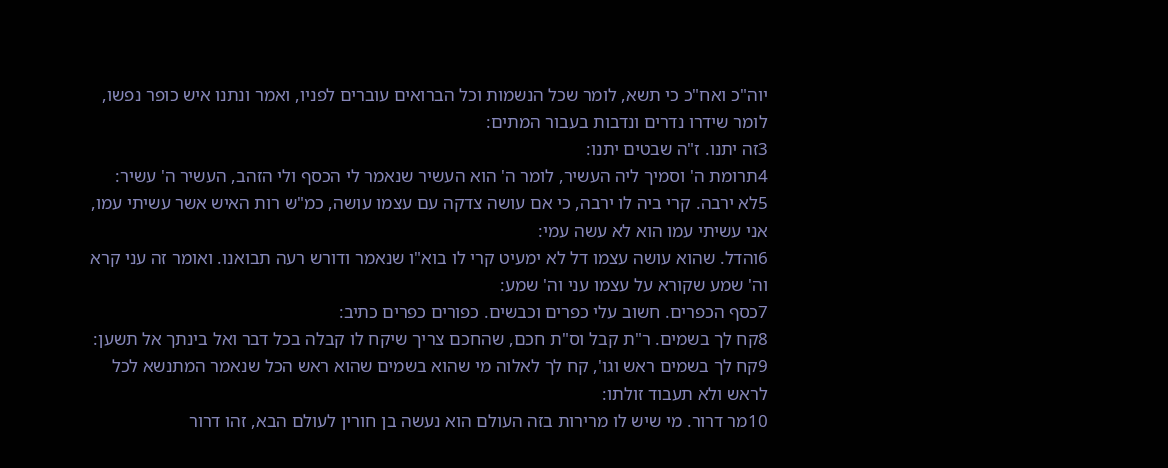יוה"כ ואח"כ כי תשא, לומר שכל הנשמות וכל הברואים עוברים לפניו, ואמר ונתנו איש כופר נפשו, לומר שידרו נדרים ונדבות בעבור המתים:
3זה יתנו. ז"ה שבטים יתנו:
4תרומת ה' וסמיך ליה העשיר, לומר ה' הוא העשיר שנאמר לי הכסף ולי הזהב, העשיר ה' עשיר:
5לא ירבה. קרי ביה לו ירבה, כי אם עושה צדקה עם עצמו עושה, כמ"ש רות האיש אשר עשיתי עמו, אני עשיתי עמו הוא לא עשה עמי:
6והדל. שהוא עושה עצמו דל לא ימעיט קרי לו בוא"ו שנאמר ודורש רעה תבואנו. ואומר זה עני קרא וה' שמע שקורא על עצמו עני וה' שמע:
7כסף הכפרים. חשוב עלי כפרים וכבשים. כפורים כפרים כתיב:
8קח לך בשמים. ר"ת קבל וס"ת חכם, שהחכם צריך שיקח לו קבלה בכל דבר ואל בינתך אל תשען:
9קח לך בשמים ראש וגו', קח לך לאלוה מי שהוא בשמים שהוא ראש הכל שנאמר המתנשא לכל לראש ולא תעבוד זולתו:
10מר דרור. מי שיש לו מרירות בזה העולם הוא נעשה בן חורין לעולם הבא, זהו דרור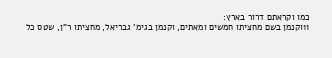כמו וקראתם דרור בארץ:
11וקנמן בשם מחציתו חמשים ומאתים, וקנמן בגימ' גבריאל, מחציתו ר"ן, שטס כל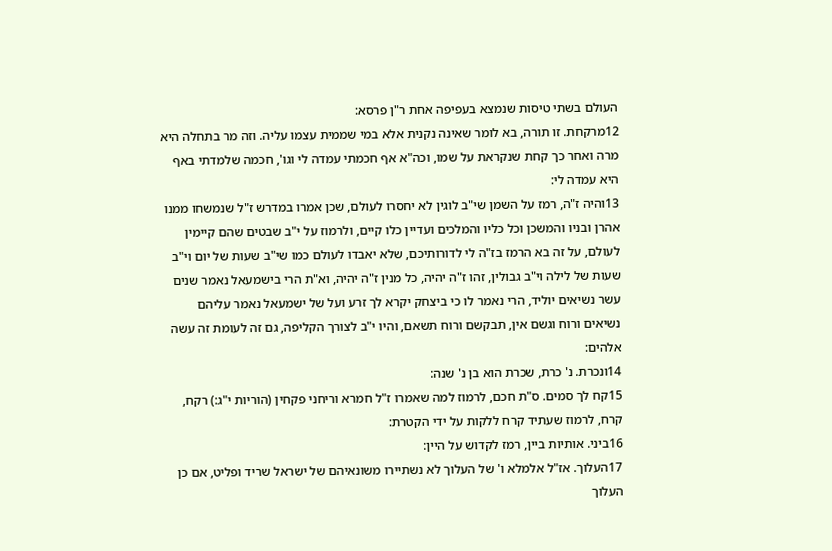העולם בשתי טיסות שנמצא בעפיפה אחת ר"ן פרסא:
12מרקחת. זו תורה, בא לומר שאינה נקנית אלא במי שממית עצמו עליה. וזה מר בתחלה היא מרה ואחר כך קחת שנקראת על שמו, וכה"א אף חכמתי עמדה לי וגו', חכמה שלמדתי באף היא עמדה לי:
13והיה ז"ה, רמז על השמן שי"ב לוגין לא יחסרו לעולם, שכן אמרו במדרש ז"ל שנמשחו ממנו אהרן ובניו והמשכן וכל כליו והמלכים ועדיין כלו קיים, ולרמוז על י"ב שבטים שהם קיימין לעולם, על זה בא הרמז בז"ה לי לדורותיכם, שלא יאבדו לעולם כמו שי"ב שעות של יום וי"ב שעות של לילה וי"ב גבולין, זהו ז"ה יהיה, כל מנין ז"ה יהיה, וא"ת הרי בישמעאל נאמר שנים עשר נשיאים יוליד, הרי נאמר לו כי ביצחק יקרא לך זרע ועל של ישמעאל נאמר עליהם נשיאים ורוח וגשם אין, תבקשם ורוח תשאם, והיו י"ב לצורך הקליפה, גם זה לעומת זה עשה אלהים:
14ונכרת. נ' כרת, שכרת הוא בן נ' שנה:
15קח לך סמים. ס"ת חכם, לרמוז למה שאמרו ז"ל חמרא וריחני פקחין (הוריות י"ג:) רקח, קרח, לרמוז שעתיד קרח ללקות על ידי הקטרת:
16ביני. אותיות ביין, רמז לקדוש על היין:
17העלוך. אז"ל אלמלא ו' של העלוך לא נשתיירו משונאיהם של ישראל שריד ופליט, אם כן העלוך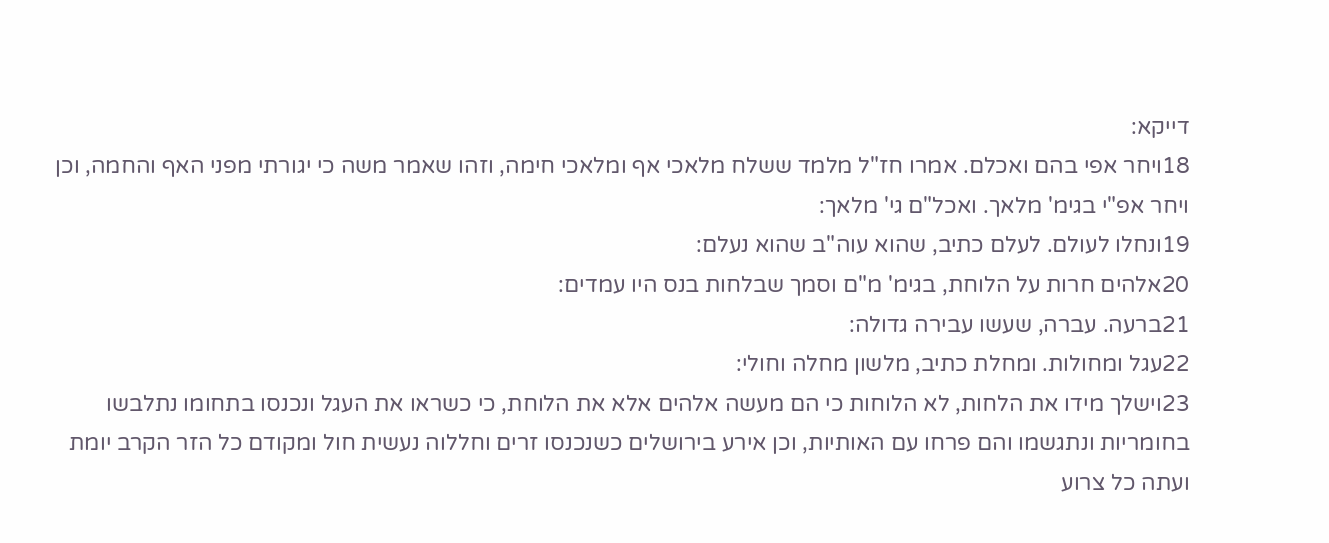דייקא:
18ויחר אפי בהם ואכלם. אמרו חז"ל מלמד ששלח מלאכי אף ומלאכי חימה, וזהו שאמר משה כי יגורתי מפני האף והחמה, וכן ויחר אפ"י בגימ' מלאך. ואכל"ם גי' מלאך:
19ונחלו לעולם. לעלם כתיב, שהוא עוה"ב שהוא נעלם:
20אלהים חרות על הלוחת, בגימ' מ"ם וסמך שבלחות בנס היו עמדים:
21ברעה. עברה, שעשו עבירה גדולה:
22עגל ומחולות. ומחלת כתיב, מלשון מחלה וחולי:
23וישלך מידו את הלחות, לא הלוחות כי הם מעשה אלהים אלא את הלוחת, כי כשראו את העגל ונכנסו בתחומו נתלבשו בחומריות ונתגשמו והם פרחו עם האותיות, וכן אירע בירושלים כשנכנסו זרים וחללוה נעשית חול ומקודם כל הזר הקרב יומת ועתה כל צרוע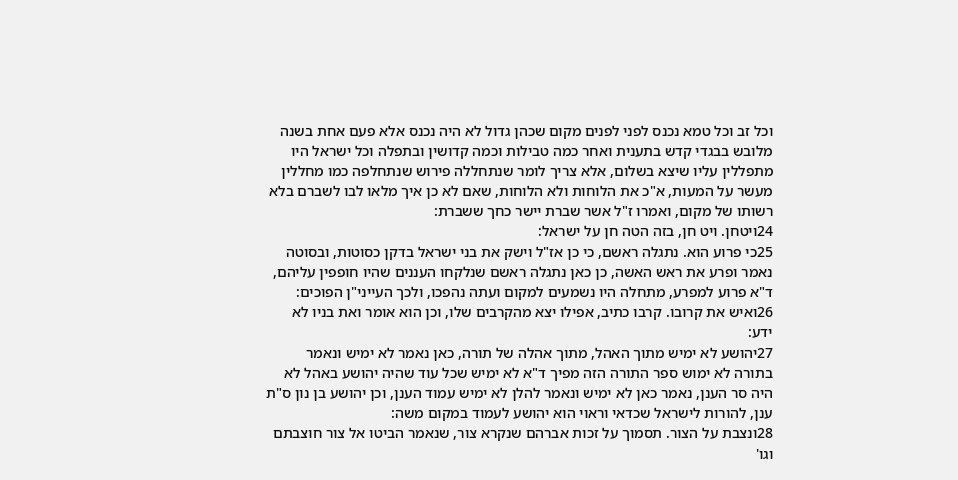וכל זב וכל טמא נכנס לפני לפנים מקום שכהן גדול לא היה נכנס אלא פעם אחת בשנה מלובש בבגדי קדש בתענית ואחר כמה טבילות וכמה קדושין ובתפלה וכל ישראל היו מתפללין עליו שיצא בשלום, אלא צריך לומר שנתחללה פירוש שנתחלפה כמו מחללין מעשר על המעות, א"כ את הלוחות ולא הלוחות, שאם לא כן איך מלאו לבו לשברם בלא רשותו של מקום, ואמרו ז"ל אשר שברת יישר כחך ששברת:
24ויטחן. ויט חן, בזה הטה חן על ישראל:
25כי פרוע הוא. נתגלה ראשם, כי כן אז"ל וישק את בני ישראל בדקן כסוטות, ובסוטה נאמר ופרע את ראש האשה, כן כאן נתגלה ראשם שנלקחו העננים שהיו חופפין עליהם, ד"א פרוע למפרע, מתחלה היו נשמעים למקום ועתה נהפכו, ולכך העייני"ן הפוכים:
26ואיש את קרובו. קרבו כתיב, אפילו יצא מהקרבים שלו, וכן הוא אומר ואת בניו לא ידע:
27יהושע לא ימיש מתוך האהל, מתוך אהלה של תורה, כאן נאמר לא ימיש ונאמר בתורה לא ימוש ספר התורה הזה מפיך ד"א לא ימיש שכל עוד שהיה יהושע באהל לא היה סר הענן, נאמר כאן לא ימיש ונאמר להלן לא ימיש עמוד הענן, וכן יהושע בן נון ס"ת ענן, להורות לישראל שכדאי וראוי הוא יהושע לעמוד במקום משה:
28ונצבת על הצור. תסמוך על זכות אברהם שנקרא צור, שנאמר הביטו אל צור חוצבתם וגו'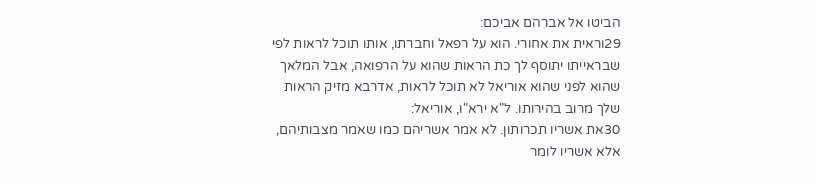הביטו אל אברהם אביכם:
29וראית את אחורי. הוא על רפאל וחברתו, אותו תוכל לראות לפי שבראייתו יתוסף לך כת הראות שהוא על הרפואה, אבל המלאך שהוא לפני שהוא אוריאל לא תוכל לראות, אדרבא מזיק הראות שלך מרוב בהירותו. ל"א ירא"ו, אוריאל:
30את אשריו תכרותון. לא אמר אשריהם כמו שאמר מצבותיהם, אלא אשריו לומר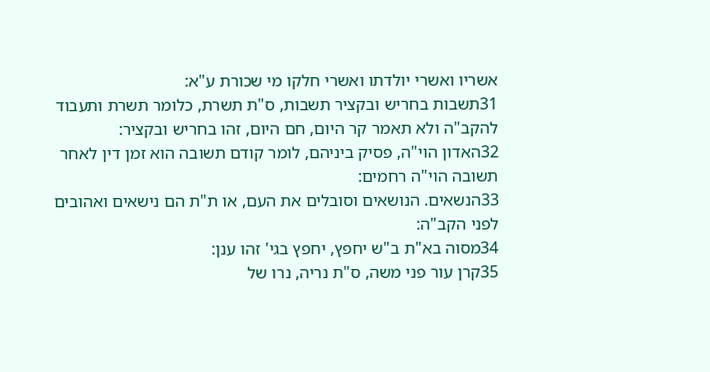אשריו ואשרי יולדתו ואשרי חלקו מי שכורת ע"א:
31תשבות בחריש ובקציר תשבות, ס"ת תשרת, כלומר תשרת ותעבוד להקב"ה ולא תאמר קר היום, חם היום, זהו בחריש ובקציר:
32האדון הוי"ה, פסיק ביניהם, לומר קודם תשובה הוא זמן דין לאחר תשובה הוי"ה רחמים:
33הנשאים. הנושאים וסובלים את העם, או ת"ת הם נישאים ואהובים לפני הקב"ה:
34מסוה בא"ת ב"ש יחפץ, יחפץ בגי' זהו ענן:
35קרן עור פני משה, ס"ת נריה, נרו של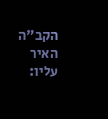הקב"ה האיר עליו: